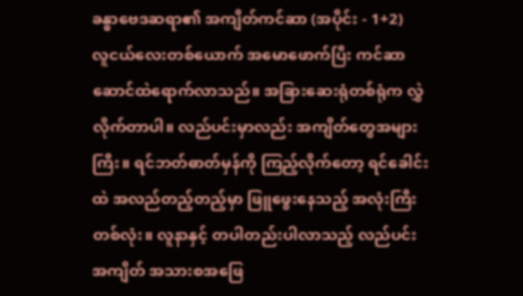ခန္ဓာဗေဒဆရာ၏ အကျိတ်ကင်ဆာ (အပိုင်း - 1+2)
လူငယ်လေးတစ်ယောက် အမောဖောက်ပြီး ကင်ဆာဆောင်ထဲရောက်လာသည်။ အခြားဆေးရုံတစ်ရုံက လွှဲ လိုက်တာပါ။ လည်ပင်းမှာလည်း အကျိတ်တွေအများကြီး။ ရင်ဘတ်ဓာတ်မှန်ကို ကြည့်လိုက်တော့ ရင်ခေါင်းထဲ အလည်တည့်တည့်မှာ ဖြူဖွေးနေသည့် အလုံးကြီး တစ်လုံး။ လူနာနှင့် တပါတည်းပါလာသည့် လည်ပင်းအကျိတ် အသားစအဖြေ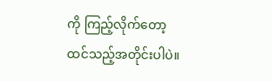ကို ကြည့်လိုက်တော့ ထင်သည့်အတိုင်းပါပဲ။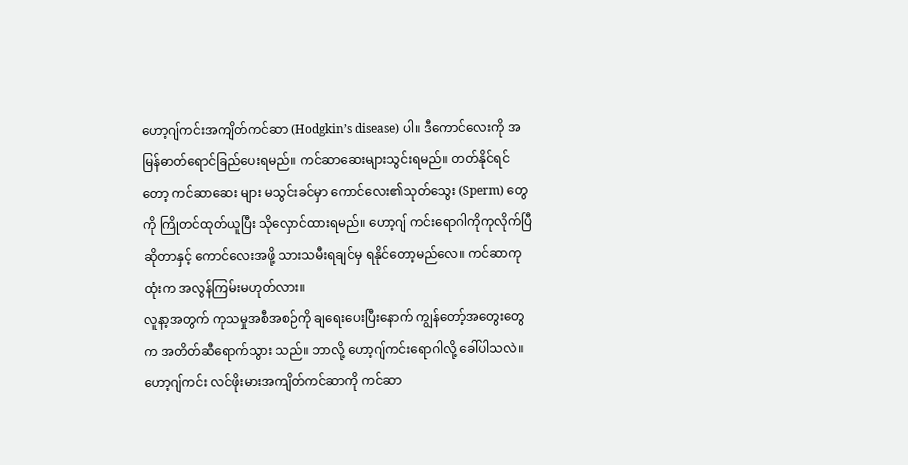ဟော့ဂျ်ကင်းအကျိတ်ကင်ဆာ (Hodgkin’s disease) ပါ။ ဒီကောင်လေးကို အမြန်ဓာတ်ရောင်ခြည်ပေးရမည်။ ကင်ဆာဆေးများသွင်းရမည်။ တတ်နိုင်ရင်တော့ ကင်ဆာဆေး များ မသွင်းခင်မှာ ကောင်လေး၏သုတ်သွေး (Sperm) တွေကို ကြိုတင်ထုတ်ယူပြီး သိုလှောင်ထားရမည်။ ဟော့ဂျ် ကင်းရောဂါကိုကုလိုက်ပြီဆိုတာနှင့် ကောင်လေးအဖို့ သားသမီးရချင်မှ ရနိုင်တော့မည်လေ။ ကင်ဆာကုထုံးက အလွန်ကြမ်းမဟုတ်လား။
လူနာ့အတွက် ကုသမှုအစီအစဉ်ကို ချရေးပေးပြီးနောက် ကျွန်တော့်အတွေးတွေက အတိတ်ဆီရောက်သွား သည်။ ဘာလို့ ဟော့ဂျ်ကင်းရောဂါလို့ ခေါ်ပါသလဲ။ ဟော့ဂျ်ကင်း လင်ဖိုးမားအကျိတ်ကင်ဆာကို ကင်ဆာ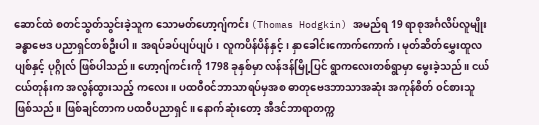ဆောင်ထဲ စတင်သွတ်သွင်းခဲ့သူက သောမတ်ဟော့ဂျ်ကင်း (Thomas Hodgkin) အမည်ရ 19 ရာစုအင်္ဂလိပ်လူမျိုး ခန္ဓာဗေဒ ပညာရှင်တစ်ဦးပါ။ အရပ်ခပ်ပျပ်ပျပ်၊ လူကပိန်ပိန်နှင့်၊ နှာခေါင်းကောက်ကောက်၊ မုတ်ဆိတ်မွှေးထူလပျစ်နှင့် ပုဂ္ဂိုလ် ဖြစ်ပါသည်။ ဟော့ဂျ်ကင်းကို 1798 ခုနှစ်မှာ လန်ဒန်မြို့ပြင် ရွာကလေးတစ်ရွာမှာ မွေးခဲ့သည်။ ငယ်ငယ်တုန်းက အလွန်ထွားသည့် ကလေး။ ပထ၀ီ၀င်ဘာသာရပ်မှအစ ဓာတုဗေဒဘာသာအဆုံး အကုန်စိတ် ၀င်စားသူဖြစ်သည်။ ဖြစ်ချင်တာက ပထ၀ီပညာရှင်။ နောက်ဆုံးတော့ အီဒင်ဘာရာတက္က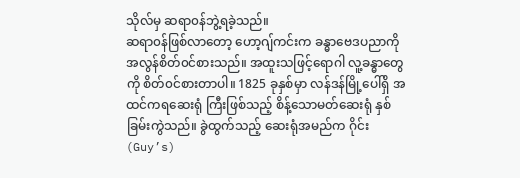သိုလ်မှ ဆရာ၀န်ဘွဲ့ရခဲ့သည်။
ဆရာ၀န်ဖြစ်လာတော့ ဟော့ဂျ်ကင်းက ခန္ဓာဗေဒပညာကို အလွန်စိတ်၀င်စားသည်။ အထူးသဖြင့်ရောဂါ လူ့ခန္ဓာတွေကို စိတ်၀င်စားတာပါ။ 1825 ခုနှစ်မှာ လန်ဒန်မြို့ပေါ်ရှိ အထင်ကရဆေးရုံ ကြီးဖြစ်သည့် စိန့်သောမတ်ဆေးရုံ နှစ်ခြမ်းကွဲသည်။ ခွဲထွက်သည့် ဆေးရုံအမည်က ဂိုင်း(Guy’s)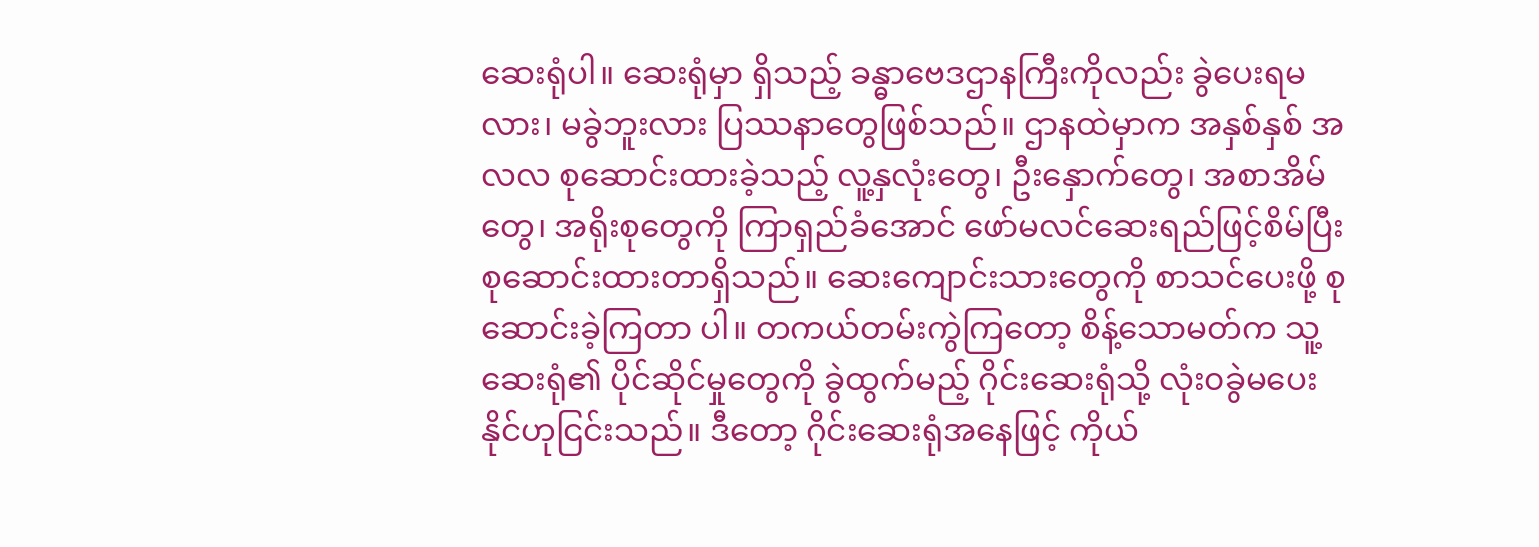ဆေးရုံပါ။ ဆေးရုံမှာ ရှိသည့် ခန္ဓာဗေဒဌာနကြီးကိုလည်း ခွဲပေးရမလား၊ မခွဲဘူးလား ပြဿနာတွေဖြစ်သည်။ ဌာနထဲမှာက အနှစ်နှစ် အလလ စုဆောင်းထားခဲ့သည့် လူ့နှလုံးတွေ၊ ဦးနှောက်တွေ၊ အစာအိမ်တွေ၊ အရိုးစုတွေကို ကြာရှည်ခံအောင် ဖော်မလင်ဆေးရည်ဖြင့်စိမ်ပြီး စုဆောင်းထားတာရှိသည်။ ဆေးကျောင်းသားတွေကို စာသင်ပေးဖို့ စုဆောင်းခဲ့ကြတာ ပါ။ တကယ်တမ်းကွဲကြတော့ စိန့်သောမတ်က သူ့ဆေးရုံ၏ ပိုင်ဆိုင်မှုတွေကို ခွဲထွက်မည့် ဂိုင်းဆေးရုံသို့ လုံး၀ခွဲမပေးနိုင်ဟုငြင်းသည်။ ဒီတော့ ဂိုင်းဆေးရုံအနေဖြင့် ကိုယ်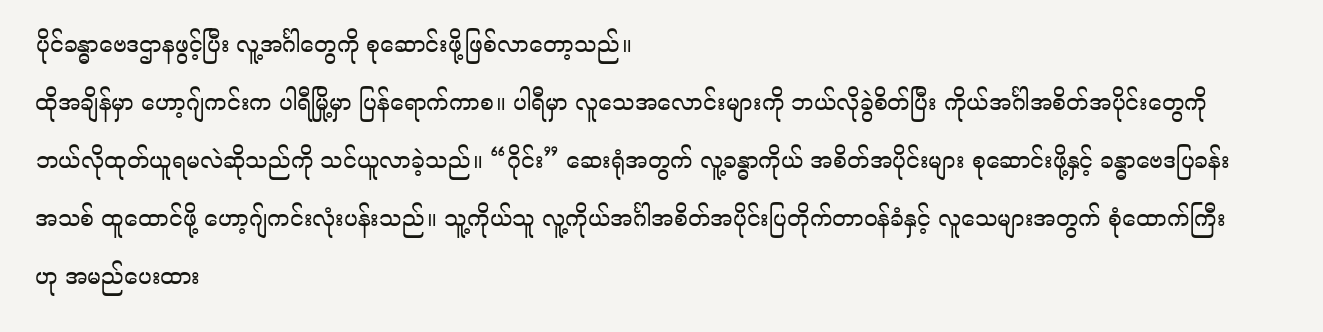ပိုင်ခန္ဓာဗေဒဌာနဖွင့်ပြီး လူ့အင်္ဂါတွေကို စုဆောင်းဖို့ဖြစ်လာတော့သည်။
ထိုအချိန်မှာ ဟော့ဂျ်ကင်းက ပါရီမြို့မှာ ပြန်ရောက်ကာစ။ ပါရီမှာ လူသေအလောင်းများကို ဘယ်လိုခွဲစိတ်ပြီး ကိုယ်အင်္ဂါအစိတ်အပိုင်းတွေကို ဘယ်လိုထုတ်ယူရမလဲဆိုသည်ကို သင်ယူလာခဲ့သည်။ “ဂိုင်း” ဆေးရုံအတွက် လူ့ခန္ဓာကိုယ် အစိတ်အပိုင်းများ စုဆောင်းဖို့နှင့် ခန္ဓာဗေဒပြခန်းအသစ် ထူထောင်ဖို့ ဟော့ဂျ်ကင်းလုံးပန်းသည်။ သူ့ကိုယ်သူ လူ့ကိုယ်အင်္ဂါအစိတ်အပိုင်းပြတိုက်တာ၀န်ခံနှင့် လူသေများအတွက် စုံထောက်ကြီးဟု အမည်ပေးထား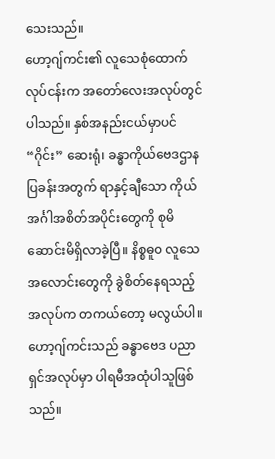သေးသည်။
ဟော့ဂျ်ကင်း၏ လူသေစုံထောက်လုပ်ငန်းက အတော်လေးအလုပ်တွင်ပါသည်။ နှစ်အနည်းငယ်မှာပင် “ဂိုင်း” ဆေးရုံ၊ ခန္ဓာကိုယ်ဗေဒဌာနပြခန်းအတွက် ရာနှင့်ချီသော ကိုယ်အင်္ဂါအစိတ်အပိုင်းတွေကို စုမိဆောင်းမိရှိလာခဲ့ပြီ။ နိစ္စဓူ၀ လူသေအလောင်းတွေကို ခွဲစိတ်နေရသည့် အလုပ်က တကယ်တော့ မလွယ်ပါ။ ဟော့ဂျ်ကင်းသည် ခန္ဓာဗေဒ ပညာရှင်အလုပ်မှာ ပါရမီအထုံပါသူဖြစ်သည်။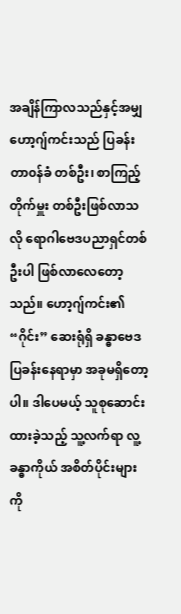အချိန်ကြာလသည်နှင့်အမျှ ဟော့ဂျ်ကင်းသည် ပြခန်းတာ၀န်ခံ တစ်ဦး၊ စာကြည့်တိုက်မှူး တစ်ဦးဖြစ်လာသလို ရောဂါဗေဒပညာရှင်တစ်ဦးပါ ဖြစ်လာလေတော့သည်။ ဟော့ဂျ်ကင်း၏ “ဂိုင်း” ဆေးရုံရှိ ခန္ဓာဗေဒပြခန်းနေရာမှာ အခုမရှိတော့ပါ။ ဒါပေမယ့် သူစုဆောင်းထားခဲ့သည့် သူ့လက်ရာ လူ့ခန္ဓာကိုယ် အစိတ်ပိုင်းများကို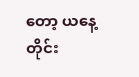တော့ ယနေ့တိုင်း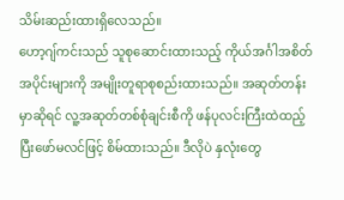သိမ်းဆည်းထားရှိလေသည်။
ဟော့ဂျ်ကင်းသည် သူစုဆောင်းထားသည့် ကိုယ်အင်္ဂါအစိတ်အပိုင်းများကို အမျိုးတူရာစုစည်းထားသည်။ အဆုတ်တန်းမှာဆိုရင် လူ့အဆုတ်တစ်စုံချင်းစီကို ဖန်ပုလင်းကြီးထဲထည့်ပြီးဖော်မလင်ဖြင့် စိမ်ထားသည်။ ဒီလိုပဲ နှလုံးတွေ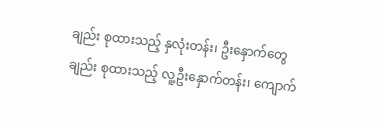ချည်း စုထားသည့် နှလုံးတန်း၊ ဦးနှောက်တွေချည်း စုထားသည့် လူ့ဦးနှောက်တန်း၊ ကျောက်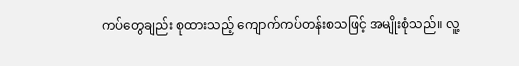ကပ်တွေချည်း စုထားသည့် ကျောက်ကပ်တန်းစသဖြင့် အမျိုးစုံသည်။ လူ့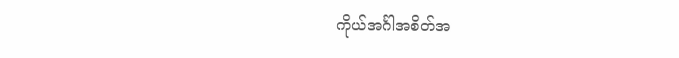ကိုယ်အင်္ဂါအစိတ်အ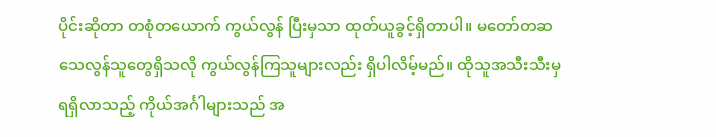ပိုင်းဆိုတာ တစုံတယောက် ကွယ်လွန် ပြီးမှသာ ထုတ်ယူခွင့်ရှိတာပါ။ မတော်တဆသေလွန်သူတွေရှိသလို ကွယ်လွန်ကြသူများလည်း ရှိပါလိမ့်မည်။ ထိုသူအသီးသီးမှ ရရှိလာသည့် ကိုယ်အင်္ဂါများသည် အ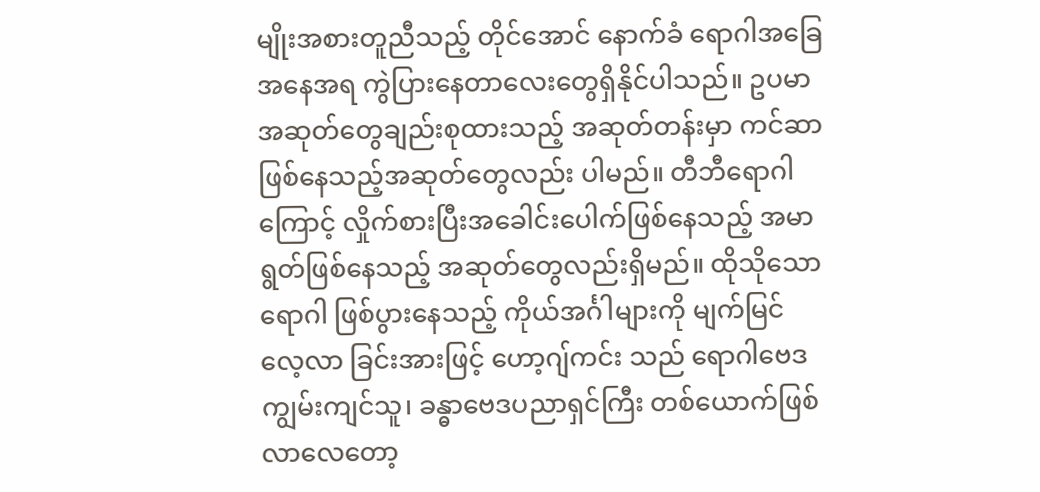မျိုးအစားတူညီသည့် တိုင်အောင် နောက်ခံ ရောဂါအခြေအနေအရ ကွဲပြားနေတာလေးတွေရှိနိုင်ပါသည်။ ဥပမာ အဆုတ်တွေချည်းစုထားသည့် အဆုတ်တန်းမှာ ကင်ဆာဖြစ်နေသည့်အဆုတ်တွေလည်း ပါမည်။ တီဘီရောဂါကြောင့် လှိုက်စားပြီးအခေါင်းပေါက်ဖြစ်နေသည့် အမာ ရွတ်ဖြစ်နေသည့် အဆုတ်တွေလည်းရှိမည်။ ထိုသိုသောရောဂါ ဖြစ်ပွားနေသည့် ကိုယ်အင်္ဂါများကို မျက်မြင်လေ့လာ ခြင်းအားဖြင့် ဟော့ဂျ်ကင်း သည် ရောဂါဗေဒကျွမ်းကျင်သူ၊ ခန္ဓာဗေဒပညာရှင်ကြီး တစ်ယောက်ဖြစ်လာလေတော့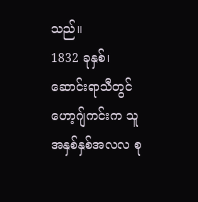သည်။
1832 ခုနှစ်၊ ဆောင်းရာသီတွင် ဟော့ဂျ်ကင်းက သူအနှစ်နှစ်အလလ စု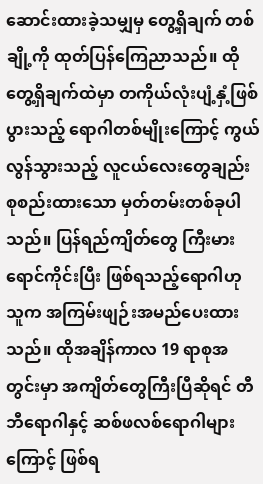ဆောင်းထားခဲ့သမျှမှ တွေ့ရှိချက် တစ်ချို့ကို ထုတ်ပြန်ကြေညာသည်။ ထိုတွေ့ရှိချက်ထဲမှာ တကိုယ်လုံးပျံ့နှံ့ဖြစ်ပွားသည့် ရောဂါတစ်မျိုးကြောင့် ကွယ်လွန်သွားသည့် လူငယ်လေးတွေချည်းစုစည်းထားသော မှတ်တမ်းတစ်ခုပါသည်။ ပြန်ရည်ကျိတ်တွေ ကြီးမား ရောင်ကိုင်းပြီး ဖြစ်ရသည့်ရောဂါဟု သူက အကြမ်းဖျဉ်းအမည်ပေးထားသည်။ ထိုအချိန်ကာလ 19 ရာစုအတွင်းမှာ အကျိတ်တွေကြီးပြီဆိုရင် တီဘီရောဂါနှင့် ဆစ်ဖလစ်ရောဂါများကြောင့် ဖြစ်ရ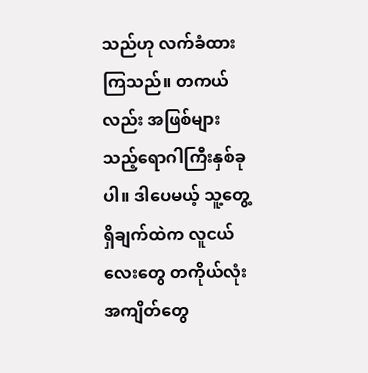သည်ဟု လက်ခံထားကြသည်။ တကယ်လည်း အဖြစ်များသည့်ရောဂါကြီးနှစ်ခုပါ။ ဒါပေမယ့် သူ့တွေ့ရှိချက်ထဲက လူငယ်လေးတွေ တကိုယ်လုံး အကျိတ်တွေ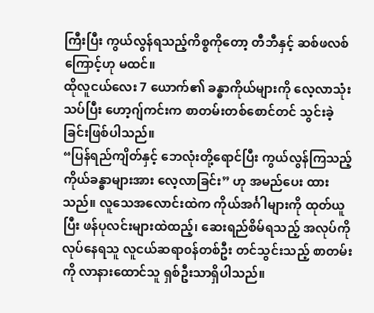ကြီးပြီး ကွယ်လွန်ရသည့်ကိစ္စကိုတော့ တီဘီနှင့် ဆစ်ဖလစ်ကြောင့်ဟု မထင်။
ထိုလူငယ်လေး 7 ယောက်၏ ခန္ဓာကိုယ်များကို လေ့လာသုံးသပ်ပြီး ဟော့ဂျ်ကင်းက စာတမ်းတစ်စောင်တင် သွင်းခဲ့ခြင်းဖြစ်ပါသည်။
“ပြန်ရည်ကျိတ်နှင့် ဘေလုံးတို့ရောင်ပြီး ကွယ်လွန်ကြသည့်ကိုယ်ခန္ဓာများအား လေ့လာခြင်း” ဟု အမည်ပေး ထားသည်။ လူသေအလောင်းထဲက ကိုယ်အင်္ဂါများကို ထုတ်ယူပြီး ဖန်ပုလင်းများထဲထည့်၊ ဆေးရည်စိမ်ရသည့် အလုပ်ကို လုပ်နေရသူ လူငယ်ဆရာ၀န်တစ်ဦး တင်သွင်းသည့် စာတမ်းကို လာနားထောင်သူ ရှစ်ဦးသာရှိပါသည်။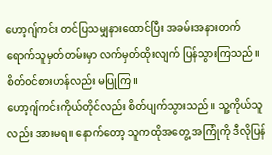ဟော့ဂျ်ကင်း တင်ပြသမျှနားထောင်ပြီး အခမ်းအနားတက်ရောက်သူမှတ်တမ်းမှာ လက်မှတ်ထိုးလျက် ပြန်သွားကြသည်။ စိတ်၀င်စားဟန်လည်း မပြုကြ။
ဟော့ဂျ်ကင်းကိုယ်တိုင်လည်း စိတ်ပျက်သွားသည်။ သူ့ကိုယ်သူလည်း အားမရ။ နောက်တော့ သူကထိုအတွေ့ အကြုံကို ဒီလိုပြန်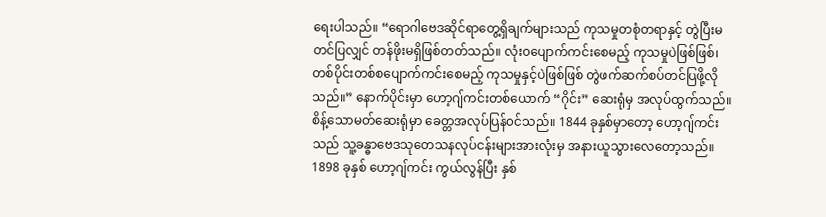ရေးပါသည်။ “ရောဂါဗေဒဆိုင်ရာတွေ့ရှိချက်များသည် ကုသမှုတစုံတရာနှင့် တွဲပြီးမတင်ပြလျှင် တန်ဖိုးမရှိဖြစ်တတ်သည်။ လုံး၀ပျောက်ကင်းစေမည့် ကုသမှုပဲဖြစ်ဖြစ်၊ တစ်ပိုင်းတစ်စပျောက်ကင်းစေမည့် ကုသမှုနှင့်ပဲဖြစ်ဖြစ် တွဲဖက်ဆက်စပ်တင်ပြဖို့လို သည်။” နောက်ပိုင်းမှာ ဟော့ဂျ်ကင်းတစ်ယောက် “ဂိုင်း” ဆေးရုံမှ အလုပ်ထွက်သည်။ စိန့်သောမတ်ဆေးရုံမှာ ခေတ္တအလုပ်ပြန်၀င်သည်။ 1844 ခုနှစ်မှာတော့ ဟော့ဂျ်ကင်းသည် သူ့ခန္ဓာဗေဒသုတေသနလုပ်ငန်းများအားလုံးမှ အနားယူသွားလေတော့သည်။
1898 ခုနှစ် ဟော့ဂျ်ကင်း ကွယ်လွန်ပြီး နှစ်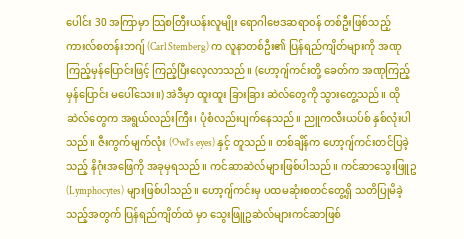ပေါင်း 30 အကြာမှာ သြစတြီးယန်းလူမျိုး ရောဂါဗေဒဆရာ၀န် တစ်ဦးဖြစ်သည့် ကားလ်စတန်းဘဂျ် (Carl Stemberg) က လူနာတစ်ဦး၏ ပြန်ရည်ကျိတ်များကို အဏုကြည့်မှန်ပြောင်းဖြင့် ကြည့်ပြီးလေ့လာသည်။ (ဟော့ဂျ်ကင်းတို့ ခေတ်က အဏုကြည့်မှန်ပြောင်း မပေါ်သေး။) အဲဒီမှာ ထူးထူး ခြားခြား ဆဲလ်တွေကို သွားတွေ့သည်။ ထိုဆဲလ်တွေက အရွယ်လည်းကြီး၊ ပုံစံလည်းပျက်နေသည်။ ညူကလီးယပ်စ် နှစ်လုံးပါသည်။ ဇီးကွက်မျက်လုံး (Owl’s eyes) နှင့် တူသည်။ တစ်ချိန်က ဟော့ဂျ်ကင်းတင်ပြခဲ့သည့် နိဂုံးအဖြေကို အခုမှရသည်။ ကင်ဆာဆဲလ်များဖြစ်ပါသည်။ ကင်ဆာသွေးဖြူဥ (Lymphocytes) များဖြစ်ပါသည်။ ဟော့ဂျ်ကင်းမှ ပထမဆုံးစတင်တွေ့ရှိ သတိပြုမိခဲ့သည့်အတွက် ပြန်ရည်ကျိတ်ထဲ မှာ သွေးဖြူဥဆဲလ်များကင်ဆာဖြစ်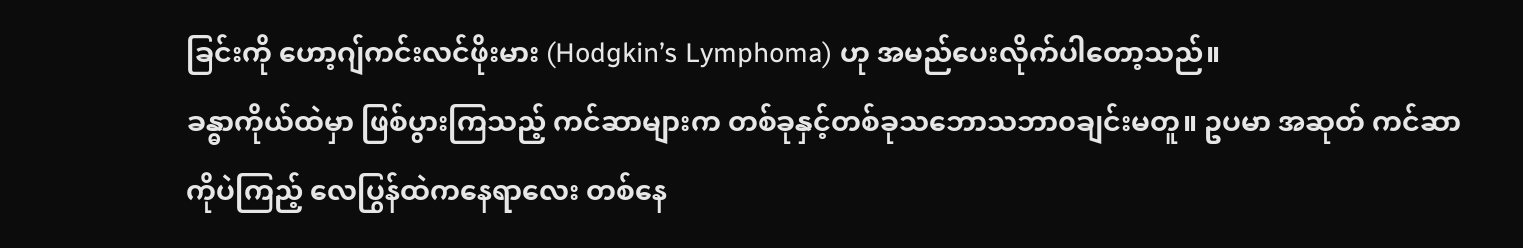ခြင်းကို ဟော့ဂျ်ကင်းလင်ဖိုးမား (Hodgkin’s Lymphoma) ဟု အမည်ပေးလိုက်ပါတော့သည်။
ခန္ဓာကိုယ်ထဲမှာ ဖြစ်ပွားကြသည့် ကင်ဆာများက တစ်ခုနှင့်တစ်ခုသဘောသဘာ၀ချင်းမတူ။ ဥပမာ အဆုတ် ကင်ဆာကိုပဲကြည့် လေပြွန်ထဲကနေရာလေး တစ်နေ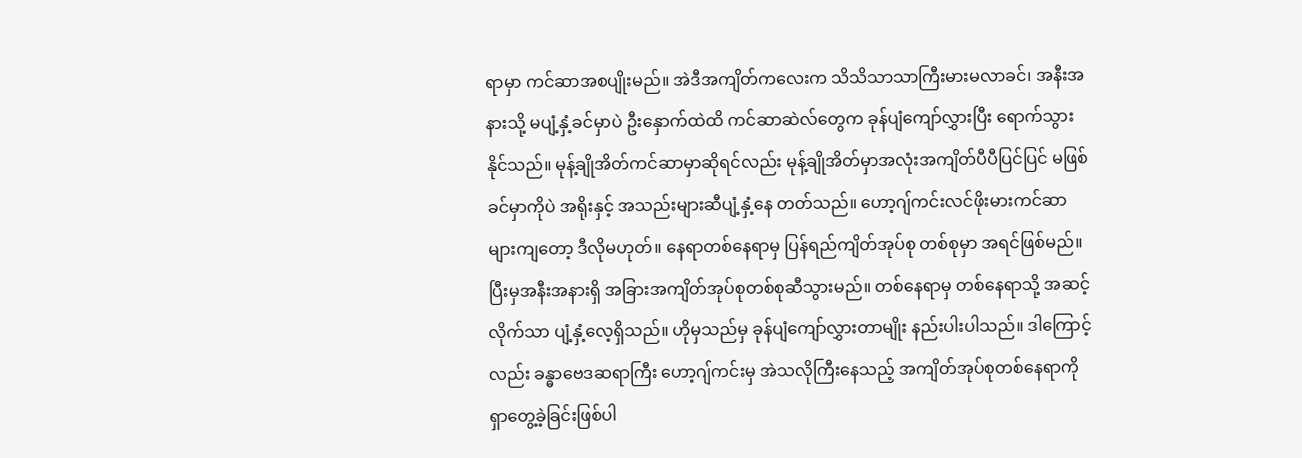ရာမှာ ကင်ဆာအစပျိုးမည်။ အဲဒီအကျိတ်ကလေးက သိသိသာသာကြီးမားမလာခင်၊ အနီးအနားသို့ မပျံ့နှံ့ခင်မှာပဲ ဦးနှောက်ထဲထိ ကင်ဆာဆဲလ်တွေက ခုန်ပျံကျော်လွှားပြီး ရောက်သွားနိုင်သည်။ မုန့်ချိုအိတ်ကင်ဆာမှာဆိုရင်လည်း မုန့်ချိုအိတ်မှာအလုံးအကျိတ်ပီပီပြင်ပြင် မဖြစ်ခင်မှာကိုပဲ အရိုးနှင့် အသည်းများဆီပျံ့နှံ့နေ တတ်သည်။ ဟော့ဂျ်ကင်းလင်ဖိုးမားကင်ဆာများကျတော့ ဒီလိုမဟုတ်။ နေရာတစ်နေရာမှ ပြန်ရည်ကျိတ်အုပ်စု တစ်စုမှာ အရင်ဖြစ်မည်။ ပြီးမှအနီးအနားရှိ အခြားအကျိတ်အုပ်စုတစ်စုဆီသွားမည်။ တစ်နေရာမှ တစ်နေရာသို့ အဆင့်လိုက်သာ ပျံ့နှံ့လေ့ရှိသည်။ ဟိုမှသည်မှ ခုန်ပျံကျော်လွှားတာမျိုး နည်းပါးပါသည်။ ဒါကြောင့်လည်း ခန္ဓာဗေဒဆရာကြီး ဟော့ဂျ်ကင်းမှ အဲသလိုကြီးနေသည့် အကျိတ်အုပ်စုတစ်နေရာကို ရှာတွေ့ခဲ့ခြင်းဖြစ်ပါ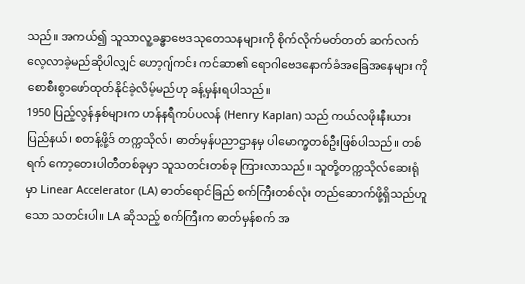သည်။ အကယ်၍ သူသာလူ့ခန္ဓာဗေဒသုတေသနများကို စိုက်လိုက်မတ်တတ် ဆက်လက်လေ့လာခဲ့မည်ဆိုပါလျှင် ဟော့ဂျ်ကင်း ကင်ဆာ၏ ရောဂါဗေဒနောက်ခံအခြေအနေများ ကို စောစီးစွာဖော်ထုတ်နိုင်ခဲ့လိမ့်မည်ဟု ခန့်မှန်းရပါသည်။
1950 ပြည့်လွန်နှစ်များက ဟန်နရီကပ်ပလန် (Henry Kaplan) သည် ကယ်လဖိုးနီးယားပြည်နယ်၊ စတန့်ဖို့ဒ် တက္ကသိုလ်၊ ဓာတ်မှန်ပညာဌာနမှ ပါမောက္ခတစ်ဦးဖြစ်ပါသည်။ တစ်ရက် ကော့တေးပါတီတစ်ခုမှာ သူသတင်းတစ်ခု ကြားလာသည်။ သူတို့တက္ကသိုလ်ဆေးရုံမှာ Linear Accelerator (LA) ဓာတ်ရောင်ခြည် စက်ကြီးတစ်လုံး တည်ဆောက်ဖို့ရှိသည်ဟူသော သတင်းပါ။ LA ဆိုသည့် စက်ကြီးက ဓာတ်မှန်စက် အ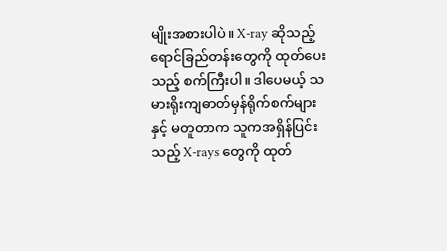မျိုးအစားပါပဲ။ X-ray ဆိုသည့် ရောင်ခြည်တန်းတွေကို ထုတ်ပေးသည့် စက်ကြီးပါ။ ဒါပေမယ့် သမားရိုးကျဓာတ်မှန်ရိုက်စက်များနှင့် မတူတာက သူကအရှိန်ပြင်းသည့် X-rays တွေကို ထုတ်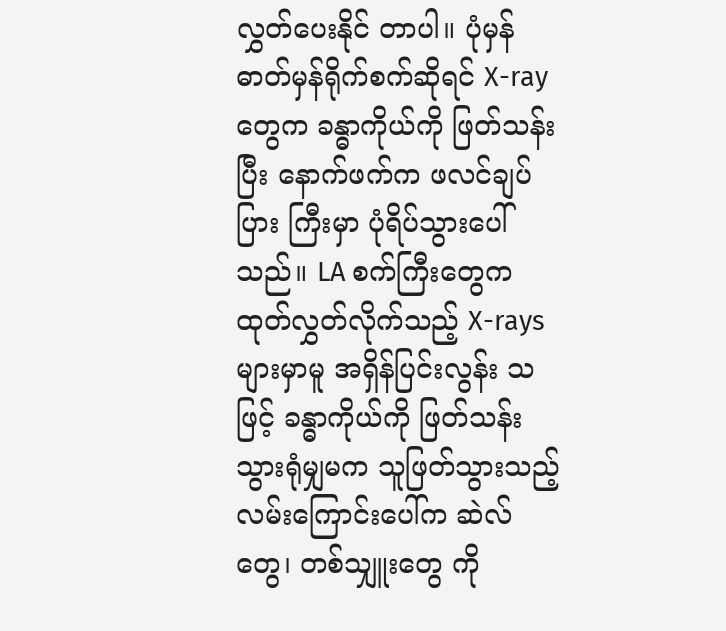လွှတ်ပေးနိုင် တာပါ။ ပုံမှန်ဓာတ်မှန်ရိုက်စက်ဆိုရင် X-ray တွေက ခန္ဓာကိုယ်ကို ဖြတ်သန်းပြီး နောက်ဖက်က ဖလင်ချပ်ပြား ကြီးမှာ ပုံရိပ်သွားပေါ်သည်။ LA စက်ကြီးတွေက ထုတ်လွှတ်လိုက်သည့် X-rays များမှာမူ အရှိန်ပြင်းလွန်း သဖြင့် ခန္ဓာကိုယ်ကို ဖြတ်သန်းသွားရုံမျှမက သူဖြတ်သွားသည့် လမ်းကြောင်းပေါ်က ဆဲလ်တွေ၊ တစ်သျှူးတွေ ကို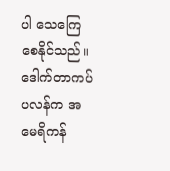ပါ သေကြေစေနိုင်သည်။
ဒေါက်တာကပ်ပလန်က အမေရိကန်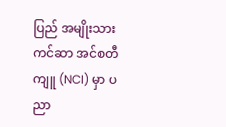ပြည် အမျိုးသားကင်ဆာ အင်စတီကျူ (NCI) မှာ ပညာ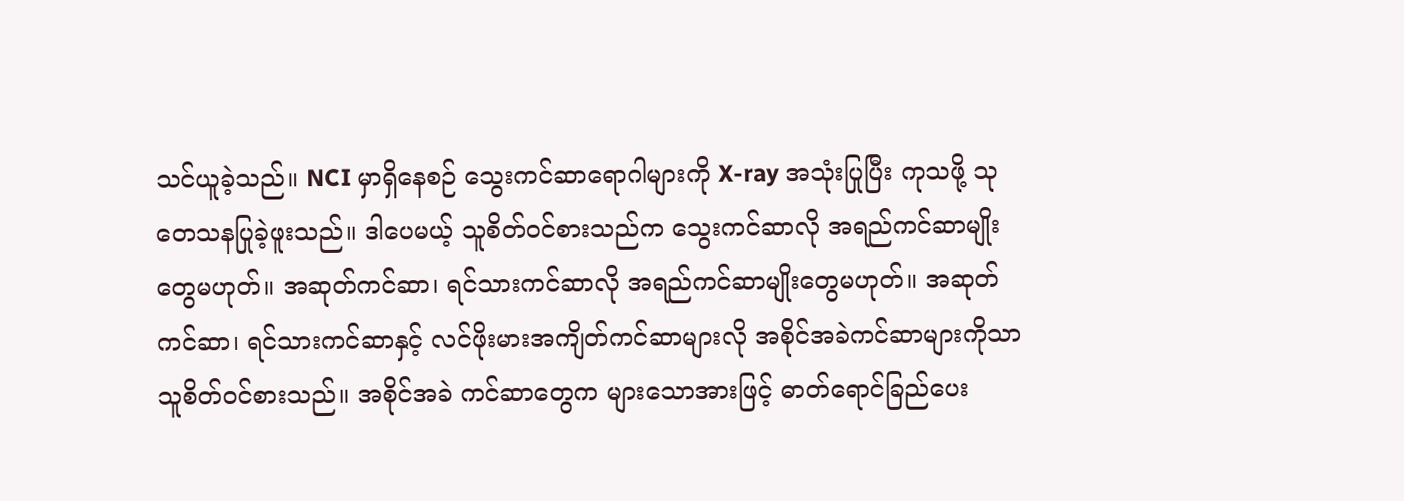သင်ယူခဲ့သည်။ NCI မှာရှိနေစဉ် သွေးကင်ဆာရောဂါများကို X-ray အသုံးပြုပြီး ကုသဖို့ သုတေသနပြုခဲ့ဖူးသည်။ ဒါပေမယ့် သူစိတ်၀င်စားသည်က သွေးကင်ဆာလို အရည်ကင်ဆာမျိုးတွေမဟုတ်။ အဆုတ်ကင်ဆာ၊ ရင်သားကင်ဆာလို အရည်ကင်ဆာမျိုးတွေမဟုတ်။ အဆုတ်ကင်ဆာ၊ ရင်သားကင်ဆာနှင့် လင်ဖိုးမားအကျိတ်ကင်ဆာများလို အစိုင်အခဲကင်ဆာများကိုသာ သူစိတ်၀င်စားသည်။ အစိုင်အခဲ ကင်ဆာတွေက များသောအားဖြင့် ဓာတ်ရောင်ခြည်ပေး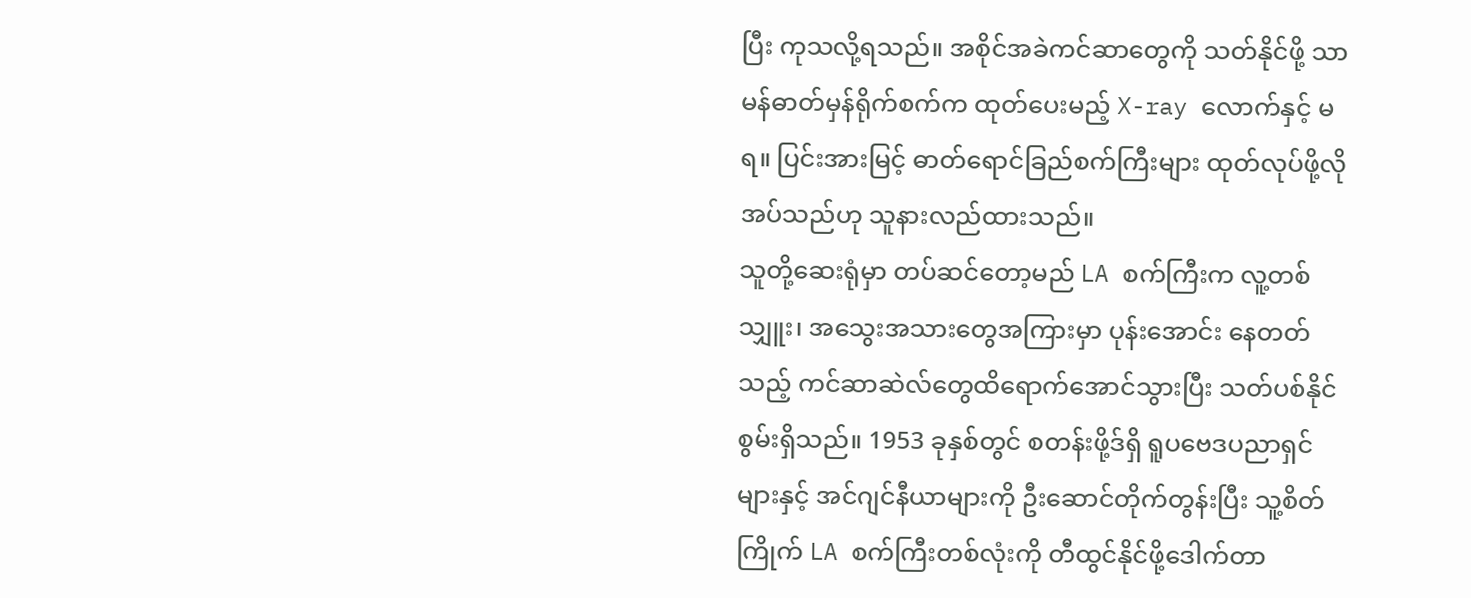ပြီး ကုသလို့ရသည်။ အစိုင်အခဲကင်ဆာတွေကို သတ်နိုင်ဖို့ သာမန်ဓာတ်မှန်ရိုက်စက်က ထုတ်ပေးမည့် X-ray လောက်နှင့် မရ။ ပြင်းအားမြင့် ဓာတ်ရောင်ခြည်စက်ကြီးများ ထုတ်လုပ်ဖို့လိုအပ်သည်ဟု သူနားလည်ထားသည်။
သူတို့ဆေးရုံမှာ တပ်ဆင်တော့မည် LA စက်ကြီးက လူ့တစ်သျှူး၊ အသွေးအသားတွေအကြားမှာ ပုန်းအောင်း နေတတ်သည့် ကင်ဆာဆဲလ်တွေထိရောက်အောင်သွားပြီး သတ်ပစ်နိုင်စွမ်းရှိသည်။ 1953 ခုနှစ်တွင် စတန်းဖို့ဒ်ရှိ ရူပဗေဒပညာရှင်များနှင့် အင်ဂျင်နီယာများကို ဦးဆောင်တိုက်တွန်းပြီး သူ့စိတ်ကြိုက် LA စက်ကြီးတစ်လုံးကို တီထွင်နိုင်ဖို့ဒေါက်တာ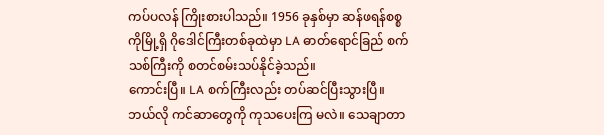ကပ်ပလန် ကြိုးစားပါသည်။ 1956 ခုနှစ်မှာ ဆန်ဖရန်စစ္စကိုမြို့ရှိ ဂိုဒေါင်ကြီးတစ်ခုထဲမှာ LA ဓာတ်ရောင်ခြည် စက်သစ်ကြီးကို စတင်စမ်းသပ်နိုင်ခဲ့သည်။
ကောင်းပြီ။ LA စက်ကြီးလည်း တပ်ဆင်ပြီးသွားပြီ။ ဘယ်လို ကင်ဆာတွေကို ကုသပေးကြ မလဲ။ သေချာတာ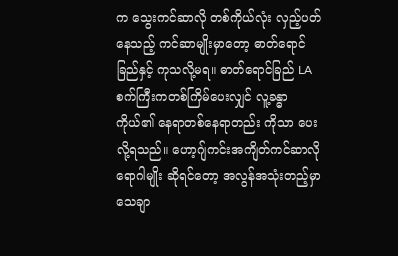က သွေးကင်ဆာလို တစ်ကိုယ်လုံး လှည့်ပတ်နေသည့် ကင်ဆာမျိုးမှာတော့ ဓာတ်ရောင်ခြည်နှင့် ကုသလို့မရ။ ဓာတ်ရောင်ခြည် LA စက်ကြီးကတစ်ကြိမ်ပေးလျှင် လူ့ခန္ဓာကိုယ်၏ နေရာတစ်နေရာတည်း ကိုသာ ပေးလို့ရသည်။ ဟော့ဂျ်ကင်းအကျိတ်ကင်ဆာလို ရောဂါမျိုး ဆိုရင်တော့ အလွန်အသုံးတည့်မှာသေချာ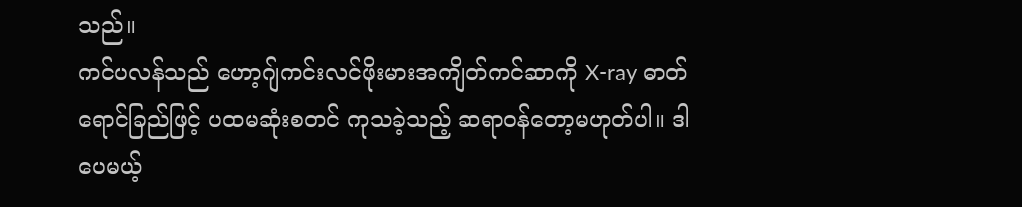သည်။
ကင်ပလန်သည် ဟော့ဂျ်ကင်းလင်ဖိုးမားအကျိတ်ကင်ဆာကို X-ray ဓာတ်ရောင်ခြည်ဖြင့် ပထမဆုံးစတင် ကုသခဲ့သည့် ဆရာ၀န်တော့မဟုတ်ပါ။ ဒါပေမယ့်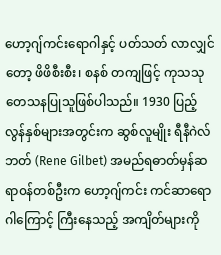ဟော့ဂျ်ကင်းရောဂါနှင့် ပတ်သတ် လာလျှင်တော့ ဖိဖိစီးစီး၊ စနစ် တကျဖြင့် ကုသသုတေသနပြုသူဖြစ်ပါသည်။ 1930 ပြည့်လွန်နှစ်များအတွင်းက ဆွစ်လူမျိုး ရီနီဂဲလ်ဘတ် (Rene Gilbet) အမည်ရဓာတ်မှန်ဆရာ၀န်တစ်ဦးက ဟော့ဂျ်ကင်း ကင်ဆာရောဂါကြောင့် ကြီးနေသည့် အကျိတ်များကို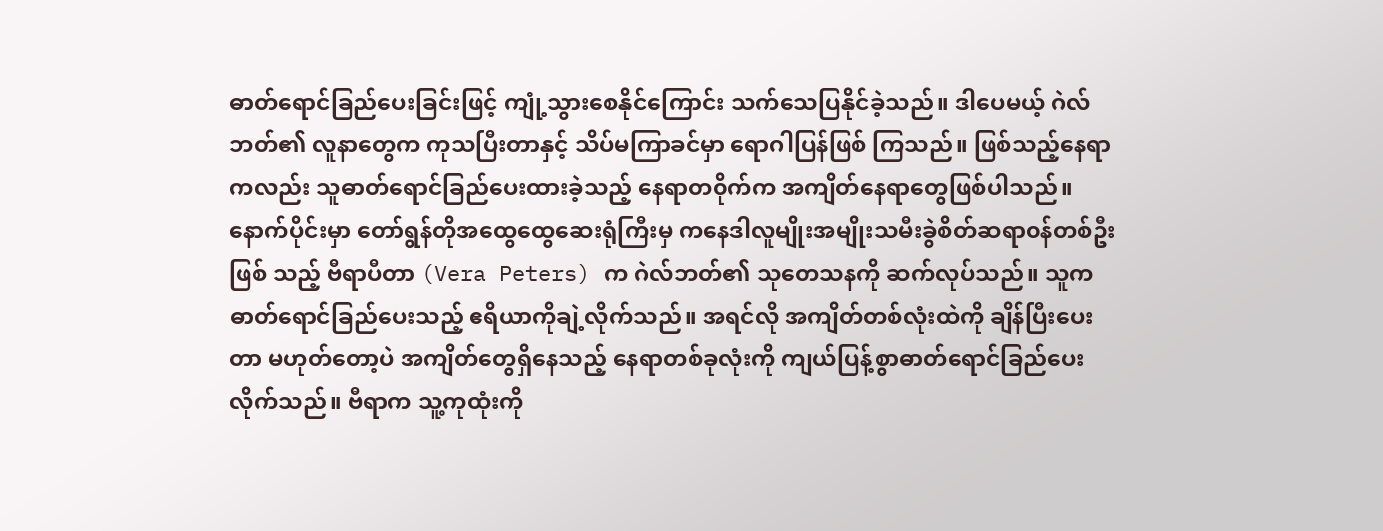ဓာတ်ရောင်ခြည်ပေးခြင်းဖြင့် ကျုံ့သွားစေနိုင်ကြောင်း သက်သေပြနိုင်ခဲ့သည်။ ဒါပေမယ့် ဂဲလ်ဘတ်၏ လူနာတွေက ကုသပြီးတာနှင့် သိပ်မကြာခင်မှာ ရောဂါပြန်ဖြစ် ကြသည်။ ဖြစ်သည့်နေရာကလည်း သူဓာတ်ရောင်ခြည်ပေးထားခဲ့သည့် နေရာတ၀ိုက်က အကျိတ်နေရာတွေဖြစ်ပါသည်။
နောက်ပိုင်းမှာ တော်ရွန်တိုအထွေထွေဆေးရုံကြီးမှ ကနေဒါလူမျိုးအမျိုးသမီးခွဲစိတ်ဆရာ၀န်တစ်ဦးဖြစ် သည့် ဗီရာပီတာ (Vera Peters) က ဂဲလ်ဘတ်၏ သုတေသနကို ဆက်လုပ်သည်။ သူက ဓာတ်ရောင်ခြည်ပေးသည့် ဧရိယာကိုချဲ့လိုက်သည်။ အရင်လို အကျိတ်တစ်လုံးထဲကို ချိန်ပြီးပေးတာ မဟုတ်တော့ပဲ အကျိတ်တွေရှိနေသည့် နေရာတစ်ခုလုံးကို ကျယ်ပြန့်စွာဓာတ်ရောင်ခြည်ပေးလိုက်သည်။ ဗီရာက သူ့ကုထုံးကို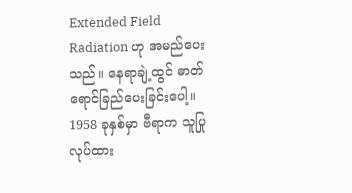Extended Field Radiation ဟု အမည်ပေးသည်။ နေရာချဲ့ထွင် ဓာတ်ရောင်ခြည်ပေးခြင်းပေါ့။ 1958 ခုနှစ်မှာ ဗီရာက သူပြုလုပ်ထား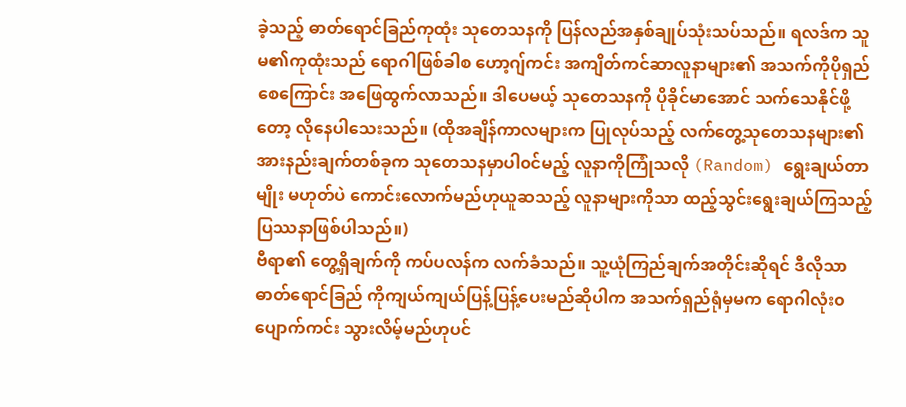ခဲ့သည့် ဓာတ်ရောင်ခြည်ကုထုံး သုတေသနကို ပြန်လည်အနှစ်ချုပ်သုံးသပ်သည်။ ရလဒ်က သူမ၏ကုထုံးသည် ရောဂါဖြစ်ခါစ ဟော့ဂျ်ကင်း အကျိတ်ကင်ဆာလူနာများ၏ အသက်ကိုပိုရှည်စေကြောင်း အဖြေထွက်လာသည်။ ဒါပေမယ့် သုတေသနကို ပိုခိုင်မာအောင် သက်သေနိုင်ဖို့တော့ လိုနေပါသေးသည်။ (ထိုအချိန်ကာလများက ပြုလုပ်သည့် လက်တွေ့သုတေသနများ၏ အားနည်းချက်တစ်ခုက သုတေသနမှာပါ၀င်မည့် လူနာကိုကြုံသလို (Random) ရွေးချယ်တာမျိုး မဟုတ်ပဲ ကောင်းလောက်မည်ဟုယူဆသည့် လူနာများကိုသာ ထည့်သွင်းရွေးချယ်ကြသည့်ပြဿနာဖြစ်ပါသည်။)
ဗီရာ၏ တွေ့ရှိချက်ကို ကပ်ပလန်က လက်ခံသည်။ သူ့ယုံကြည်ချက်အတိုင်းဆိုရင် ဒီလိုသာ ဓာတ်ရောင်ခြည် ကိုကျယ်ကျယ်ပြန့်ပြန့်ပေးမည်ဆိုပါက အသက်ရှည်ရုံမှမက ရောဂါလုံး၀ပျောက်ကင်း သွားလိမ့်မည်ဟုပင်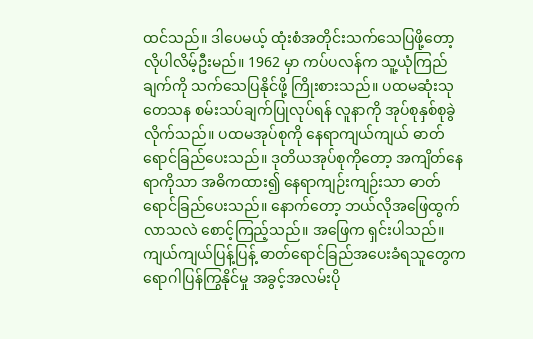ထင်သည်။ ဒါပေမယ့် ထုံးစံအတိုင်းသက်သေပြဖို့တော့ လိုပါလိမ့်ဦးမည်။ 1962 မှာ ကပ်ပလန်က သူ့ယုံကြည်ချက်ကို သက်သေပြနိုင်ဖို့ ကြိုးစားသည်။ ပထမဆုံးသုတေသန စမ်းသပ်ချက်ပြုလုပ်ရန် လူနာကို အုပ်စုနှစ်စုခွဲလိုက်သည်။ ပထမအုပ်စုကို နေရာကျယ်ကျယ် ဓာတ်ရောင်ခြည်ပေးသည်။ ဒုတိယအုပ်စုကိုတော့ အကျိတ်နေရာကိုသာ အဓိကထား၍ နေရာကျဉ်းကျဉ်းသာ ဓာတ်ရောင်ခြည်ပေးသည်။ နောက်တော့ ဘယ်လိုအဖြေထွက်လာသလဲ စောင့်ကြည့်သည်။ အဖြေက ရှင်းပါသည်။ ကျယ်ကျယ်ပြန့်ပြန့် ဓာတ်ရောင်ခြည်အပေးခံရသူတွေက ရောဂါပြန်ကြွနိုင်မှု အခွင့်အလမ်းပို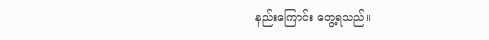နည်းကြောင်း တွေ့ရသည်။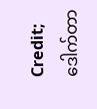Credit; ဒေါက်တာ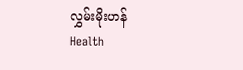လွှမ်းမိုးဟန်
Health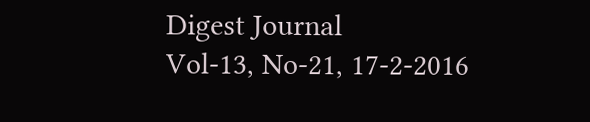Digest Journal
Vol-13, No-21, 17-2-2016